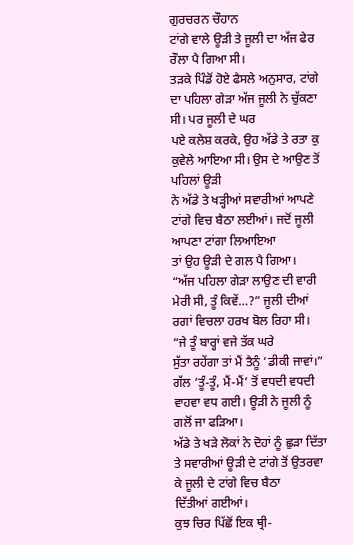ਗੁਰਚਰਨ ਚੌਹਾਨ
ਟਾਂਗੇ ਵਾਲੇ ਊੜੀ ਤੇ ਜੂਲੀ ਦਾ ਅੱਜ ਫੇਰ ਰੌਲਾ ਪੈ ਗਿਆ ਸੀ।
ਤੜਕੇ ਪਿੰਡੋਂ ਹੋਏ ਫੈਸਲੇ ਅਨੁਸਾਰ, ਟਾਂਗੇ ਦਾ ਪਹਿਲਾ ਗੇੜਾ ਅੱਜ ਜੂਲੀ ਨੇ ਚੁੱਕਣਾ ਸੀ। ਪਰ ਜੂਲੀ ਦੇ ਘਰ
ਪਏ ਕਲੇਸ਼ ਕਰਕੇ, ਉਹ ਅੱਡੇ ਤੇ ਰਤਾ ਕੁ ਕੁਵੇਲੇ ਆਇਆ ਸੀ। ਉਸ ਦੇ ਆਉਣ ਤੋਂ ਪਹਿਲਾਂ ਊੜੀ
ਨੇ ਅੱਡੇ ਤੇ ਖੜ੍ਹੀਆਂ ਸਵਾਰੀਆਂ ਆਪਣੇ ਟਾਂਗੇ ਵਿਚ ਬੈਠਾ ਲਈਆਂ। ਜਦੋਂ ਜੂਲੀ ਆਪਣਾ ਟਾਂਗਾ ਲਿਆਇਆ
ਤਾਂ ਉਹ ਊੜੀ ਦੇ ਗਲ ਪੈ ਗਿਆ।
“ਅੱਜ ਪਹਿਲਾ ਗੇੜਾ ਲਾਉਣ ਦੀ ਵਾਰੀ
ਮੇਰੀ ਸੀ, ਤੂੰ ਕਿਵੇਂ…?” ਜੂਲੀ ਦੀਆਂ ਰਗਾਂ ਵਿਚਲਾ ਹਰਖ ਬੋਲ ਰਿਹਾ ਸੀ।
“ਜੇ ਤੂੰ ਬਾਰ੍ਹਾਂ ਵਜੇ ਤੱਕ ਘਰੇ
ਸੁੱਤਾ ਰਹੇਂਗਾ ਤਾਂ ਮੈਂ ਤੈਨੂੰ ’ਡੀਕੀ ਜਾਵਾਂ।”
ਗੱਲ ‘ਤੂੰ-ਤੂੰ, ਮੈਂ-ਮੈਂ’ ਤੋਂ ਵਧਦੀ ਵਧਦੀ ਵਾਹਵਾ ਵਧ ਗਈ। ਊੜੀ ਨੇ ਜੂਲੀ ਨੂੰ ਗਲੋਂ ਜਾ ਫੜਿਆ।
ਅੱਡੇ ਤੇ ਖੜੇ ਲੋਕਾਂ ਨੇ ਦੋਹਾਂ ਨੂੰ ਛੁੜਾ ਦਿੱਤਾ ਤੇ ਸਵਾਰੀਆਂ ਊੜੀ ਦੇ ਟਾਂਗੇ ਤੋਂ ਉਤਰਵਾ ਕੇ ਜੂਲੀ ਦੇ ਟਾਂਗੇ ਵਿਚ ਬੈਠਾ
ਦਿੱਤੀਆਂ ਗਈਆਂ।
ਕੁਝ ਚਿਰ ਪਿੱਛੋਂ ਇਕ ਥ੍ਰੀ-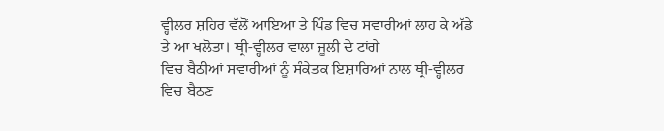ਵ੍ਹੀਲਰ ਸ਼ਹਿਰ ਵੱਲੋਂ ਆਇਆ ਤੇ ਪਿੰਡ ਵਿਚ ਸਵਾਰੀਆਂ ਲਾਹ ਕੇ ਅੱਡੇ ਤੇ ਆ ਖਲੋਤਾ। ਥ੍ਰੀ-ਵ੍ਹੀਲਰ ਵਾਲਾ ਜੂਲੀ ਦੇ ਟਾਂਗੇ
ਵਿਚ ਬੈਠੀਆਂ ਸਵਾਰੀਆਂ ਨੂੰ ਸੰਕੇਤਕ ਇਸ਼ਾਰਿਆਂ ਨਾਲ ਥ੍ਰੀ-ਵ੍ਹੀਲਰ ਵਿਚ ਬੈਠਣ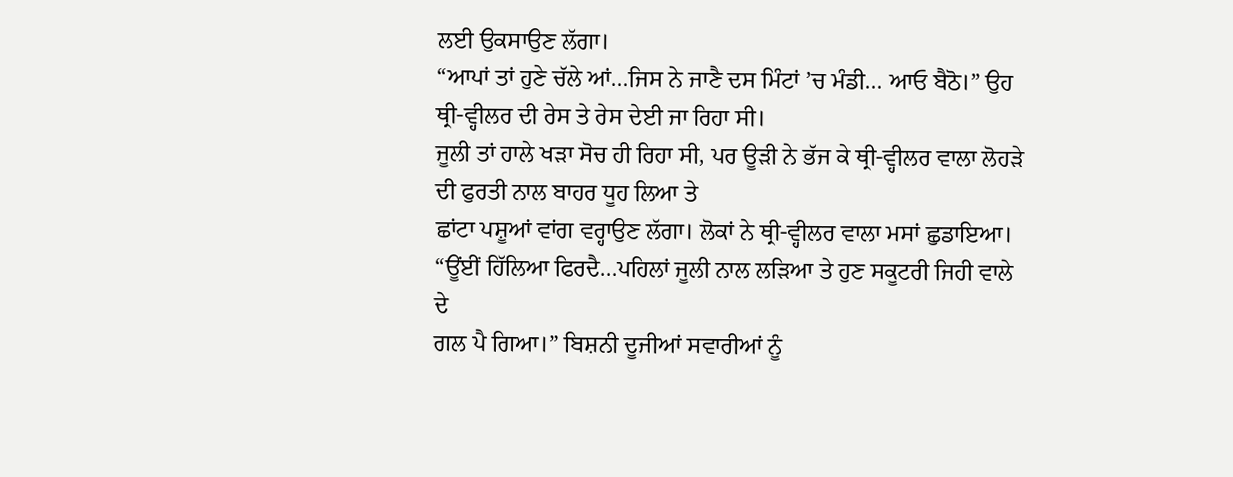ਲਈ ਉਕਸਾਉਣ ਲੱਗਾ।
“ਆਪਾਂ ਤਾਂ ਹੁਣੇ ਚੱਲੇ ਆਂ…ਜਿਸ ਨੇ ਜਾਣੈ ਦਸ ਮਿੰਟਾਂ ’ਚ ਮੰਡੀ… ਆਓ ਬੈਠੋ।” ਉਹ ਥ੍ਰੀ-ਵ੍ਹੀਲਰ ਦੀ ਰੇਸ ਤੇ ਰੇਸ ਦੇਈ ਜਾ ਰਿਹਾ ਸੀ।
ਜੂਲੀ ਤਾਂ ਹਾਲੇ ਖੜਾ ਸੋਚ ਹੀ ਰਿਹਾ ਸੀ, ਪਰ ਊੜੀ ਨੇ ਭੱਜ ਕੇ ਥ੍ਰੀ-ਵ੍ਹੀਲਰ ਵਾਲਾ ਲੋਹੜੇ ਦੀ ਫੁਰਤੀ ਨਾਲ ਬਾਹਰ ਧੂਹ ਲਿਆ ਤੇ
ਛਾਂਟਾ ਪਸ਼ੂਆਂ ਵਾਂਗ ਵਰ੍ਹਾਉਣ ਲੱਗਾ। ਲੋਕਾਂ ਨੇ ਥ੍ਰੀ-ਵ੍ਹੀਲਰ ਵਾਲਾ ਮਸਾਂ ਛੁਡਾਇਆ।
“ਊਂਈਂ ਹਿੱਲਿਆ ਫਿਰਦੈ…ਪਹਿਲਾਂ ਜੂਲੀ ਨਾਲ ਲੜਿਆ ਤੇ ਹੁਣ ਸਕੂਟਰੀ ਜਿਹੀ ਵਾਲੇ ਦੇ
ਗਲ ਪੈ ਗਿਆ।” ਬਿਸ਼ਨੀ ਦੂਜੀਆਂ ਸਵਾਰੀਆਂ ਨੂੰ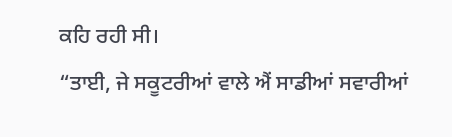ਕਹਿ ਰਹੀ ਸੀ।
“ਤਾਈ, ਜੇ ਸਕੂਟਰੀਆਂ ਵਾਲੇ ਐਂ ਸਾਡੀਆਂ ਸਵਾਰੀਆਂ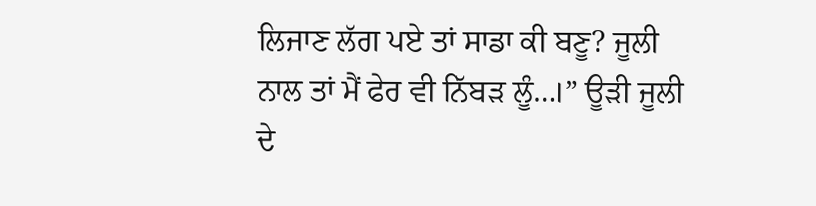ਲਿਜਾਣ ਲੱਗ ਪਏ ਤਾਂ ਸਾਡਾ ਕੀ ਬਣੂ? ਜੂਲੀ ਨਾਲ ਤਾਂ ਮੈਂ ਫੇਰ ਵੀ ਨਿੱਬੜ ਲੂੰ…।” ਊੜੀ ਜੂਲੀ ਦੇ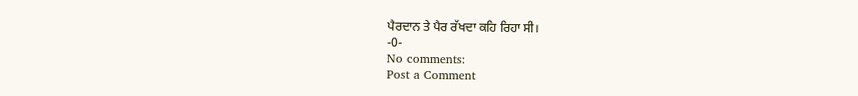ਪੈਰਦਾਨ ਤੇ ਪੈਰ ਰੱਖਦਾ ਕਹਿ ਰਿਹਾ ਸੀ।
-0-
No comments:
Post a Comment